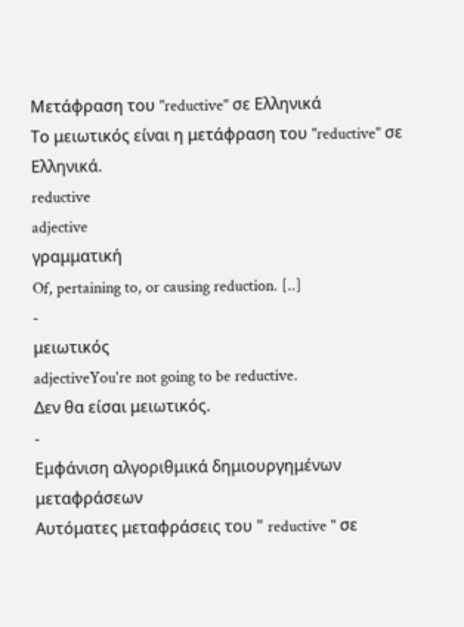Μετάφραση του "reductive" σε Ελληνικά
Το μειωτικός είναι η μετάφραση του "reductive" σε Ελληνικά.
reductive
adjective
γραμματική
Of, pertaining to, or causing reduction. [..]
-
μειωτικός
adjectiveYou're not going to be reductive.
Δεν θα είσαι μειωτικός.
-
Εμφάνιση αλγοριθμικά δημιουργημένων μεταφράσεων
Αυτόματες μεταφράσεις του " reductive " σε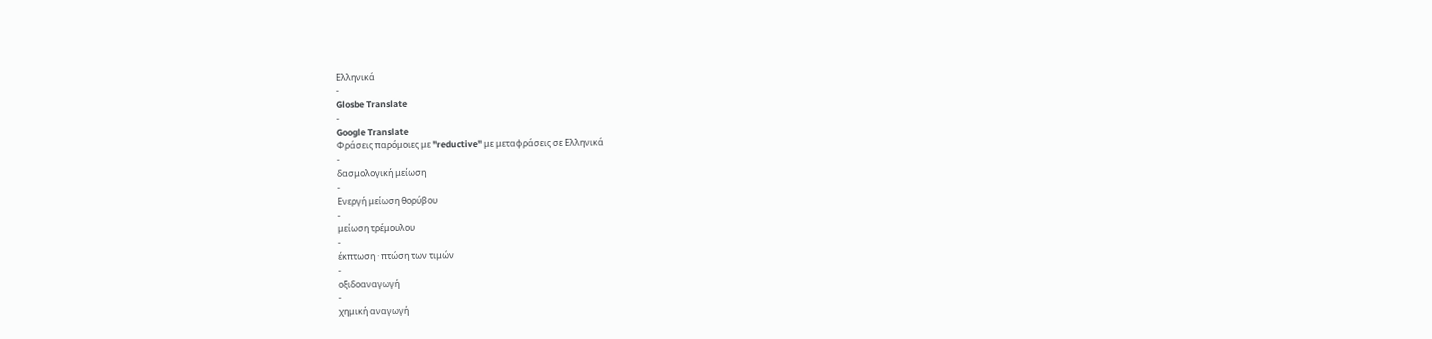Ελληνικά
-
Glosbe Translate
-
Google Translate
Φράσεις παρόμοιες με "reductive" με μεταφράσεις σε Ελληνικά
-
δασμολογική μείωση
-
Ενεργή μείωση θορύβου
-
μείωση τρέμουλου
-
έκπτωση · πτώση των τιμών
-
οξιδοαναγωγή
-
χημική αναγωγή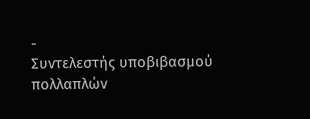-
Συντελεστής υποβιβασμού πολλαπλών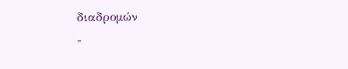διαδρομών
-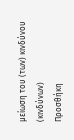μείωση του (των) κινδύνου (κινδύνων)
Προσθήκη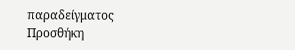παραδείγματος
Προσθήκη